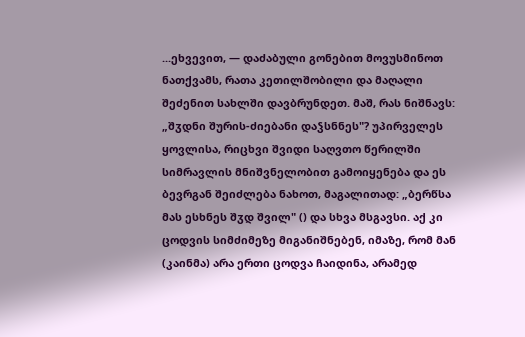...ეხვევით, — დაძაბული გონებით მოვუსმინოთ ნათქვამს, რათა კეთილშობილი და მაღალი შეძენით სახლში დავბრუნდეთ. მაშ, რას ნიშნავს: „შჳდნი შურის-ძიებანი დაჴსნნეს"? უპირველეს ყოვლისა, რიცხვი შვიდი საღვთო წერილში სიმრავლის მნიშვნელობით გამოიყენება და ეს ბევრგან შეიძლება ნახოთ, მაგალითად: „ბერწსა მას ესხნეს შჳდ შვილ" () და სხვა მსგავსი. აქ კი ცოდვის სიმძიმეზე მიგანიშნებენ, იმაზე, რომ მან (კაინმა) არა ერთი ცოდვა ჩაიდინა, არამედ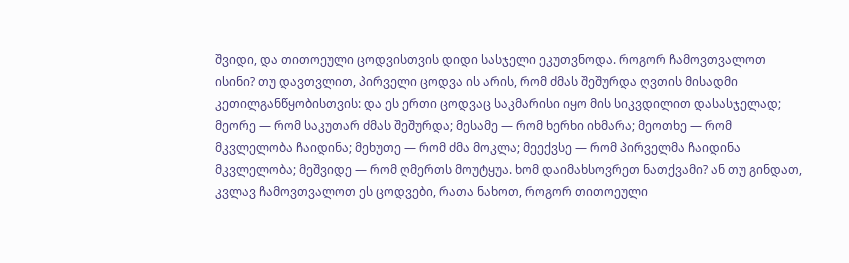შვიდი, და თითოეული ცოდვისთვის დიდი სასჯელი ეკუთვნოდა. როგორ ჩამოვთვალოთ ისინი? თუ დავთვლით, პირველი ცოდვა ის არის, რომ ძმას შეშურდა ღვთის მისადმი კეთილგანწყობისთვის: და ეს ერთი ცოდვაც საკმარისი იყო მის სიკვდილით დასასჯელად; მეორე — რომ საკუთარ ძმას შეშურდა; მესამე — რომ ხერხი იხმარა; მეოთხე — რომ მკვლელობა ჩაიდინა; მეხუთე — რომ ძმა მოკლა; მეექვსე — რომ პირველმა ჩაიდინა მკვლელობა; მეშვიდე — რომ ღმერთს მოუტყუა. ხომ დაიმახსოვრეთ ნათქვამი? ან თუ გინდათ, კვლავ ჩამოვთვალოთ ეს ცოდვები, რათა ნახოთ, როგორ თითოეული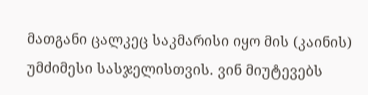მათგანი ცალკეც საკმარისი იყო მის (კაინის) უმძიმესი სასჯელისთვის. ვინ მიუტევებს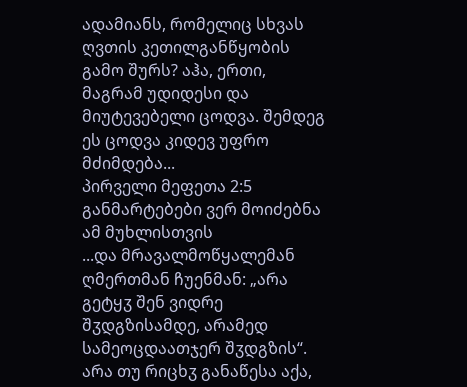ადამიანს, რომელიც სხვას ღვთის კეთილგანწყობის გამო შურს? აჰა, ერთი, მაგრამ უდიდესი და მიუტევებელი ცოდვა. შემდეგ ეს ცოდვა კიდევ უფრო მძიმდება...
პირველი მეფეთა 2:5
განმარტებები ვერ მოიძებნა ამ მუხლისთვის
...და მრავალმოწყალემან ღმერთმან ჩუენმან: „არა გეტყჳ შენ ვიდრე შჳდგზისამდე, არამედ სამეოცდაათჯერ შჳდგზის“. არა თუ რიცხჳ განაწესა აქა,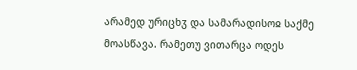არამედ ურიცხჳ და სამარადისოჲ საქმე მოასწავა. რამეთუ ვითარცა ოდეს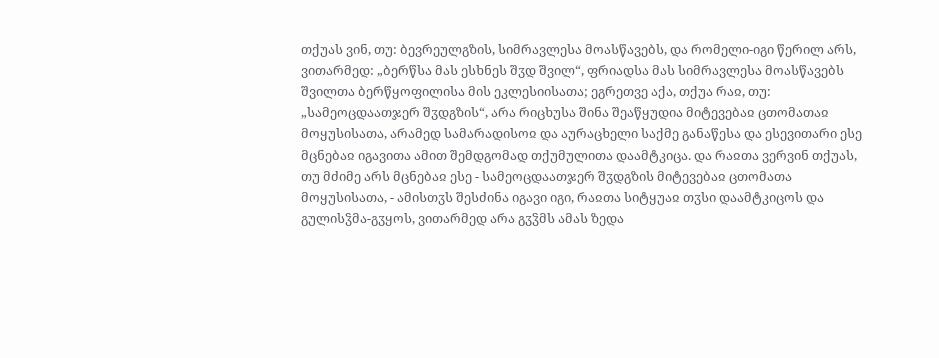თქუას ვინ, თუ: ბევრეულგზის, სიმრავლესა მოასწავებს, და რომელი-იგი წერილ არს, ვითარმედ: „ბერწსა მას ესხნეს შჳდ შვილ“, ფრიადსა მას სიმრავლესა მოასწავებს შვილთა ბერწყოფილისა მის ეკლესიისათა; ეგრეთვე აქა, თქუა რაჲ, თუ: „სამეოცდაათჯერ შჳდგზის“, არა რიცხუსა შინა შეაწყუდია მიტევებაჲ ცთომათაჲ მოყუსისათა, არამედ სამარადისოჲ და აურაცხელი საქმე განაწესა და ესევითარი ესე მცნებაჲ იგავითა ამით შემდგომად თქუმულითა დაამტკიცა. და რაჲთა ვერვინ თქუას, თუ მძიმე არს მცნებაჲ ესე - სამეოცდაათჯერ შჳდგზის მიტევებაჲ ცთომათა მოყუსისათა, - ამისთჳს შესძინა იგავი იგი, რაჲთა სიტყუაჲ თჳსი დაამტკიცოს და გულისჴმა-გჳყოს, ვითარმედ არა გჳჴმს ამას ზედა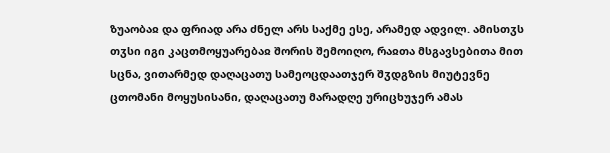ზუაობაჲ და ფრიად არა ძნელ არს საქმე ესე, არამედ ადვილ. ამისთჳს თჳსი იგი კაცთმოყუარებაჲ შორის შემოიღო, რაჲთა მსგავსებითა მით სცნა, ვითარმედ დაღაცათუ სამეოცდაათჯერ შჳდგზის მიუტევნე ცთომანი მოყუსისანი, დაღაცათუ მარადღე ურიცხუჯერ ამას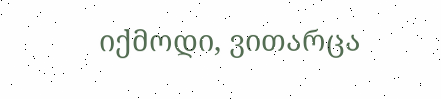იქმოდი, ვითარცა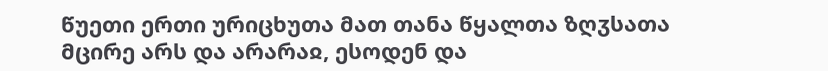წუეთი ერთი ურიცხუთა მათ თანა წყალთა ზღჳსათა მცირე არს და არარაჲ, ესოდენ და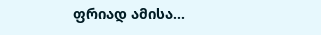ფრიად ამისა...